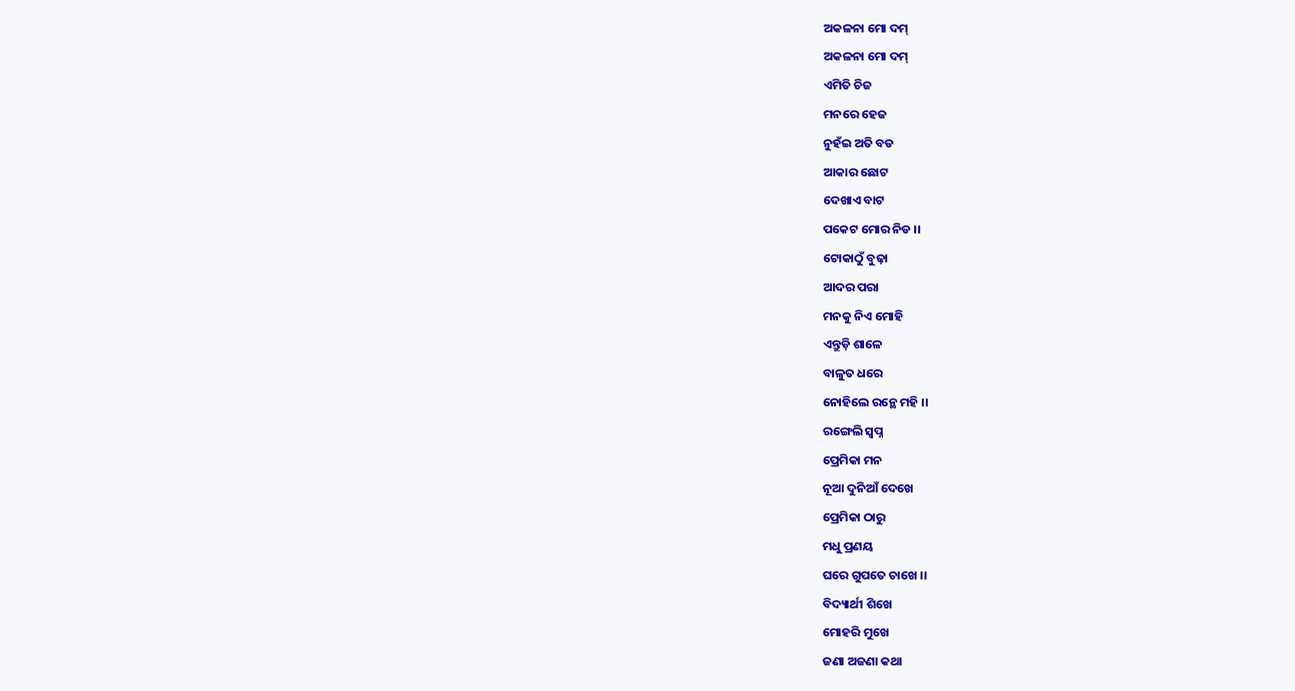ଅକଳନା ମୋ ଦମ୍
ଅକଳନା ମୋ ଦମ୍
ଏମିତି ଚିଜ
ମନରେ ହେଜ
ନୁହଁଇ ଅତି ବଡ
ଆକାର ଛୋଟ
ଦେଖାଏ ବାଟ
ପକେଟ ମୋର ନିଡ ।।
ଟୋକାଠୁଁ ବୁଢ଼ା
ଆଦର ପରା
ମନକୁ ନିଏ ମୋହି
ଏନ୍ତୁଡ଼ି ଶାଳେ
ବାଳୁତ ଧରେ
ନୋହିଲେ ରନ୍ଥେ ମହି ।।
ରଙ୍ଗେଲି ସ୍ବପ୍ନ
ପ୍ରେମିକା ମନ
ନୂଆ ଦୁନିଆଁ ଦେଖେ
ପ୍ରେମିକା ଠାରୁ
ମଧୁ ପ୍ରଣୟ
ଘରେ ଗୁପତେ ଚାଖେ ।।
ବିଦ୍ୟାର୍ଥୀ ଶିଖେ
ମୋହରି ମୁଖେ
ଜଣା ଅଜଣା କଥା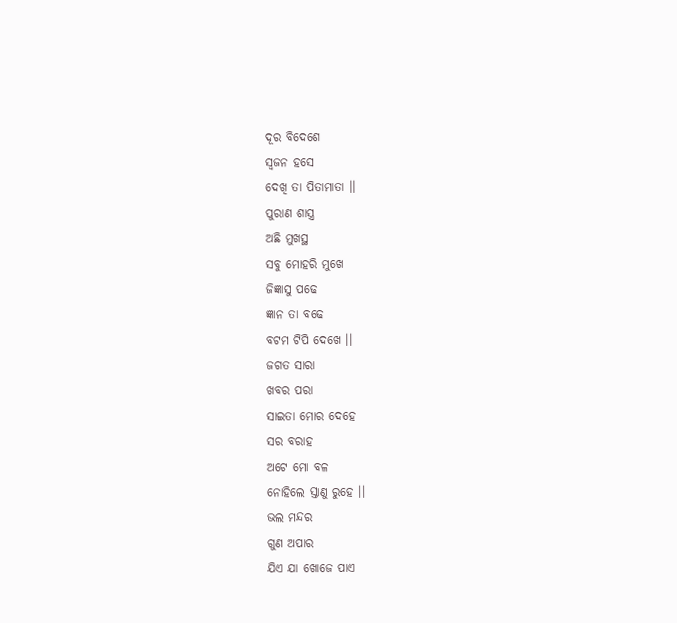ଦୂର ବିଦେଶେ
ସ୍ୱଜନ ହସେ
ଦେଖି ତା ପିତାମାତା ।।
ପୁରାଣ ଶାସ୍ତ୍ର
ଅଛି ମୁଖସ୍ଥ
ସବୁ ମୋହରି ମୁଖେ
ଜିଜ୍ଞାସୁ ପଢେ
ଜ୍ଞାନ ତା ବଢେ
ବଟମ ଟିପି ଦେଖେ ।।
ଜଗତ ସାରା
ଖବର ପରା
ସାଇତା ମୋର ଦେହେ
ସର ବରାହ
ଅଟେ ମୋ ବଳ
ନୋହିଲେ ସ୍ତାଣୁ ରୁହେ ।।
ଭଲ ମନ୍ଦର
ଗୁଣ ଅପାର
ଯିଏ ଯା ଖୋଜେ ପାଏ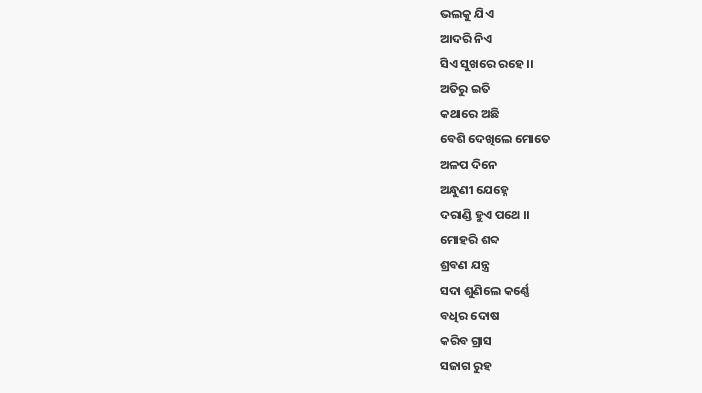ଭଲକୁ ଯିଏ
ଆଦରି ନିଏ
ସିଏ ସୁଖରେ ରହେ ।।
ଅତିରୁ ଇତି
କଥାରେ ଅଛି
ବେଶି ଦେଖିଲେ ମୋତେ
ଅଳପ ଦିନେ
ଅନ୍ଧୁଣୀ ଯେହ୍ନେ
ଦରାଣ୍ଡି ହୁଏ ପଥେ ।।
ମୋହରି ଶବ୍ଦ
ଶ୍ରବଣ ଯନ୍ତ୍ର
ସଦା ଶୁଣିଲେ କର୍ଣ୍ଣେ
ବଧିର ଦୋଷ
କରିବ ଗ୍ରାସ
ସଜାଗ ରୁହ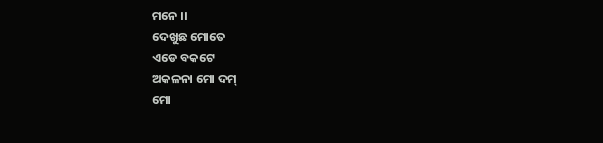ମନେ ।।
ଦେଖୁଛ ମୋତେ
ଏଡେ ବକଟେ
ଅକଳନା ମୋ ଦମ୍
ମୋ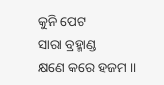କୁନି ପେଟ
ସାରା ବ୍ରହ୍ମାଣ୍ଡ
କ୍ଷଣେ କରେ ହଜମ ।।